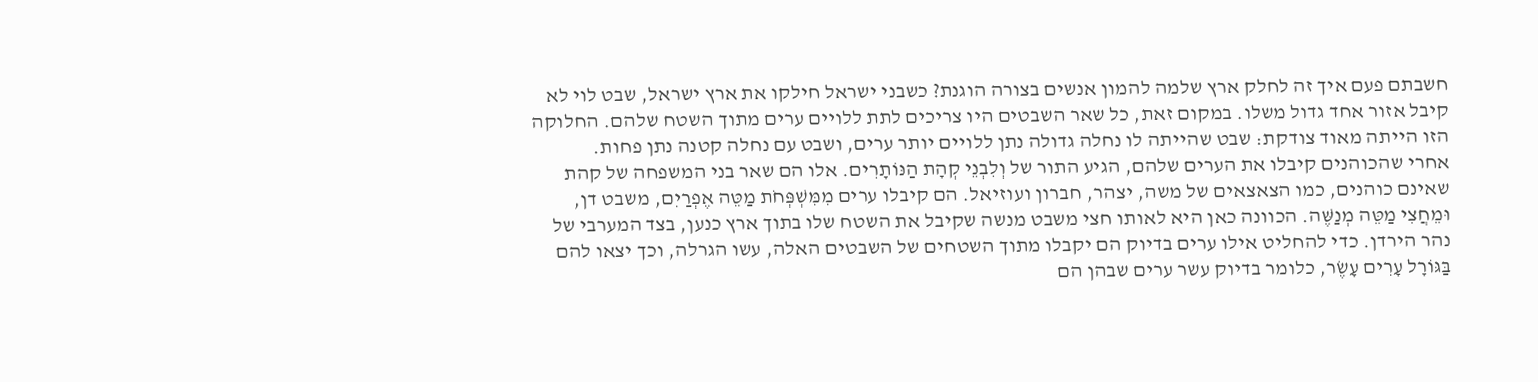חשבתם פעם איך זה לחלק ארץ שלמה להמון אנשים בצורה הוגנת? כשבני ישראל חילקו את ארץ ישראל, שבט לוי לא קיבל אזור אחד גדול משלו. במקום זאת, כל שאר השבטים היו צריכים לתת ללויים ערים מתוך השטח שלהם. החלוקה הזו הייתה מאוד צודקת: שבט שהייתה לו נחלה גדולה נתן ללויים יותר ערים, ושבט עם נחלה קטנה נתן פחות.
אחרי שהכוהנים קיבלו את הערים שלהם, הגיע התור של וְלִבְנֵי קְהָת הַנּוֹתָרִים. אלו הם שאר בני המשפחה של קהת שאינם כוהנים, כמו הצאצאים של משה, יצהר, חברון ועוזיאל. הם קיבלו ערים מִמִּשְׁפְּחֹת מַטֵּה אֶפְרַיִם, משבט דן, וּמֵחֲצִי מַטֵּה מְנַשֶּׁה. הכוונה כאן היא לאותו חצי משבט מנשה שקיבל את השטח שלו בתוך ארץ כנען, בצד המערבי של נהר הירדן. כדי להחליט אילו ערים בדיוק הם יקבלו מתוך השטחים של השבטים האלה, עשו הגרלה, וכך יצאו להם בַּגּוֹרָל עָרִים עָשֶׂר, כלומר בדיוק עשר ערים שבהן הם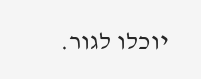יוכלו לגור.